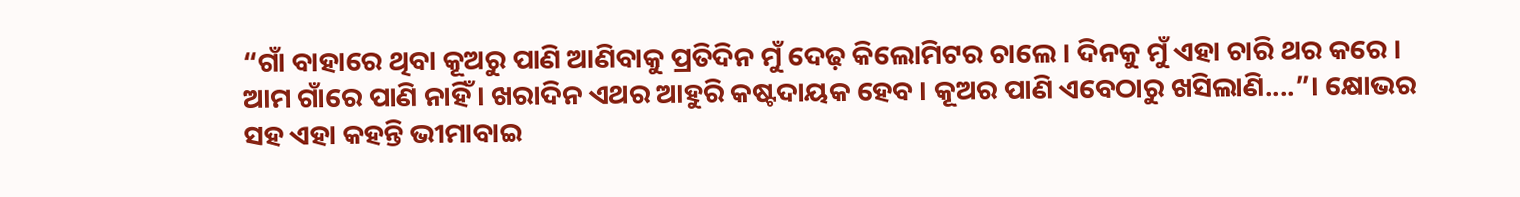“ଗାଁ ବାହାରେ ଥିବା କୂଅରୁ ପାଣି ଆଣିବାକୁ ପ୍ରତିଦିନ ମୁଁ ଦେଢ଼ କିଲୋମିଟର ଚାଲେ । ଦିନକୁ ମୁଁ ଏହା ଚାରି ଥର କରେ । ଆମ ଗାଁରେ ପାଣି ନାହିଁ । ଖରାଦିନ ଏଥର ଆହୁରି କଷ୍ଟଦାୟକ ହେବ । କୂଅର ପାଣି ଏବେଠାରୁ ଖସିଲାଣି....”। କ୍ଷୋଭର ସହ ଏହା କହନ୍ତି ଭୀମାବାଇ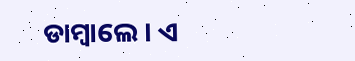ଡାମ୍ବାଲେ । ଏ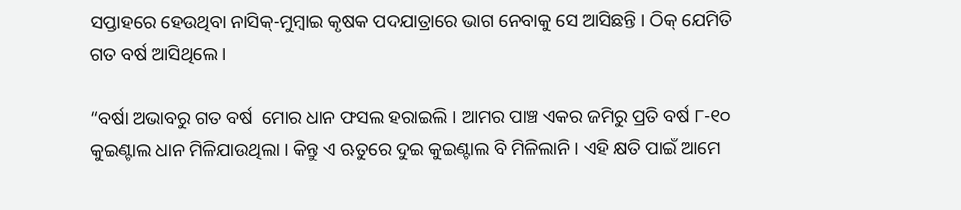ସପ୍ତାହରେ ହେଉଥିବା ନାସିକ୍‌-ମୁମ୍ବାଇ କୃଷକ ପଦଯାତ୍ରାରେ ଭାଗ ନେବାକୁ ସେ ଆସିଛନ୍ତି । ଠିକ୍‌ ଯେମିତି ଗତ ବର୍ଷ ଆସିଥିଲେ ।

“ବର୍ଷା ଅଭାବରୁ ଗତ ବର୍ଷ  ମୋର ଧାନ ଫସଲ ହରାଇଲି । ଆମର ପାଞ୍ଚ ଏକର ଜମିରୁ ପ୍ରତି ବର୍ଷ ୮-୧୦ କୁଇଣ୍ଟାଲ ଧାନ ମିଳିଯାଉଥିଲା । କିନ୍ତୁ ଏ ଋତୁରେ ଦୁଇ କୁଇଣ୍ଟାଲ ବି ମିଳିଲାନି । ଏହି କ୍ଷତି ପାଇଁ ଆମେ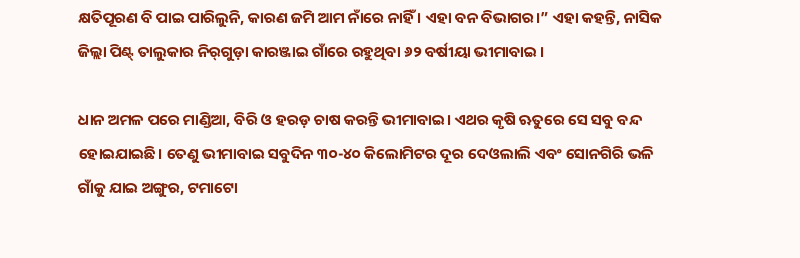କ୍ଷତିପୂରଣ ବି ପାଇ ପାରିଲୁନି, କାରଣ ଜମି ଆମ ନାଁରେ ନାହିଁ । ଏହା ବନ ବିଭାଗର।” ଏହା କହନ୍ତି, ନାସିକ ଜିଲ୍ଲା ପିଣ୍ଟ୍‌ ତାଲୁକାର ନିର୍‌ଗୁଡ଼ା କାରଞ୍ଜାଇ ଗାଁରେ ରହୁଥିବା ୬୨ ବର୍ଷୀୟା ଭୀମାବାଇ ।

ଧାନ ଅମଳ ପରେ ମାଣ୍ଡିଆ, ବିରି ଓ ହରଡ଼ ଚାଷ କରନ୍ତି ଭୀମାବାଇ। ଏଥର କୃଷି ଋତୁରେ ସେ ସବୁ ବନ୍ଦ ହୋଇଯାଇଛି। ତେଣୁ ଭୀମାବାଇ ସବୁଦିନ ୩୦-୪୦ କିଲୋମିଟର ଦୂର ଦେଓଲାଲି ଏବଂ ସୋନଗିରି ଭଳି ଗାଁକୁ ଯାଇ ଅଙ୍ଗୁର, ଟମାଟୋ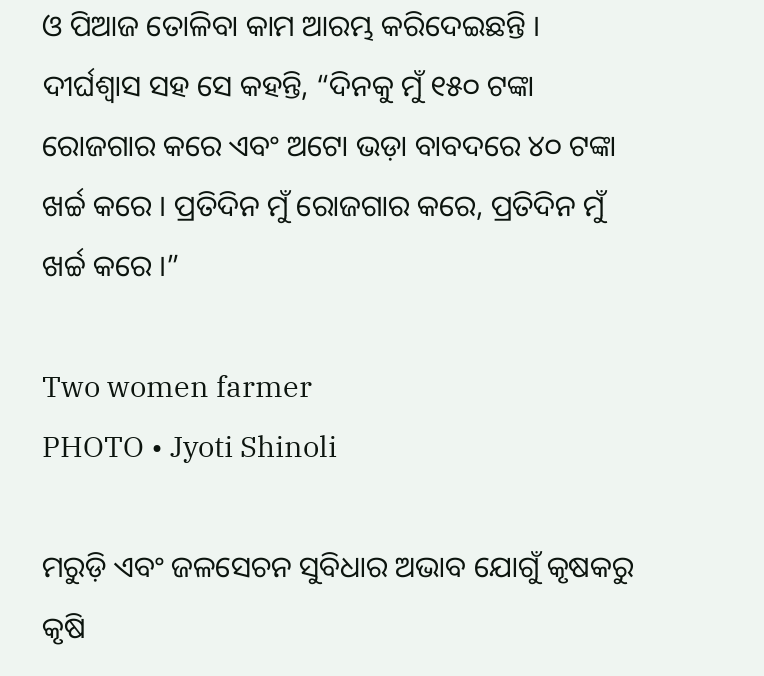ଓ ପିଆଜ ତୋଳିବା କାମ ଆରମ୍ଭ କରିଦେଇଛନ୍ତି । ଦୀର୍ଘଶ୍ୱାସ ସହ ସେ କହନ୍ତି, “ଦିନକୁ ମୁଁ ୧୫୦ ଟଙ୍କା ରୋଜଗାର କରେ ଏବଂ ଅଟୋ ଭଡ଼ା ବାବଦରେ ୪୦ ଟଙ୍କା ଖର୍ଚ୍ଚ କରେ । ପ୍ରତିଦିନ ମୁଁ ରୋଜଗାର କରେ, ପ୍ରତିଦିନ ମୁଁ ଖର୍ଚ୍ଚ କରେ ।”

Two women farmer
PHOTO • Jyoti Shinoli

ମରୁଡ଼ି ଏବଂ ଜଳସେଚନ ସୁବିଧାର ଅଭାବ ଯୋଗୁଁ କୃଷକରୁ କୃଷି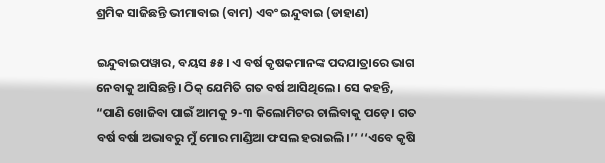ଶ୍ରମିକ ସାଜିଛନ୍ତି ଭୀମାବାଇ (ବାମ) ଏବଂ ଇନ୍ଦୁବାଇ (ଡାହାଣ)

ଇନ୍ଦୁବାଇପୱାର, ବୟସ ୫୫। ଏ ବର୍ଷ କୃଷକମାନଙ୍କ ପଦଯାତ୍ରାରେ ଭାଗ ନେବାକୁ ଆସିଛନ୍ତି। ଠିକ୍‌ ଯେମିତି ଗତ ବର୍ଷ ଆସିଥିଲେ। ସେ କହନ୍ତି, “ପାଣି ଖୋଜିବା ପାଇଁ ଆମକୁ ୨-୩ କିଲୋମିଟର ଚାଲିବାକୁ ପଡ଼େ। ଗତ ବର୍ଷ ବର୍ଷା ଅଭାବରୁ ମୁଁ ମୋର ମାଣ୍ଡିଆ ଫସଲ ହରାଇଲି।’’ ‘‘ଏବେ କୃଷି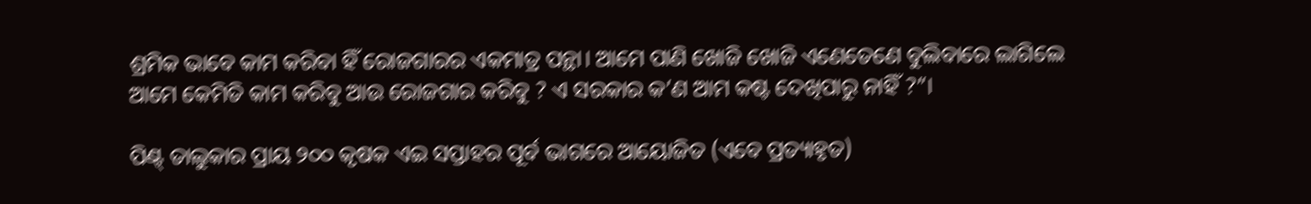ଶ୍ରମିକ ଭାବେ କାମ କରିବା ହିଁ ରୋଜଗାରର ଏକମାତ୍ର ପନ୍ଥା। ଆମେ ପାଣି ଖୋଜି ଖୋଜି ଏଣେତେଣେ ବୁଲିବାରେ ଲାଗିଲେ ଆମେ କେମିତି କାମ କରିବୁ ଆଉ ରୋଜଗାର କରିବୁ ? ଏ ସରକାର କ’ଣ ଆମ କଷ୍ଟ ଦେଖିପାରୁ ନାହିଁ ?”।

ପିଣ୍ଟ୍‌ ତାଲୁକାର ପ୍ରାୟ ୨୦୦ କୃଷକ ଏଇ ସପ୍ତାହର ପୂର୍ବ ଭାଗରେ ଆୟୋଜିତ (ଏବେ ପ୍ରତ୍ୟାହୃତ)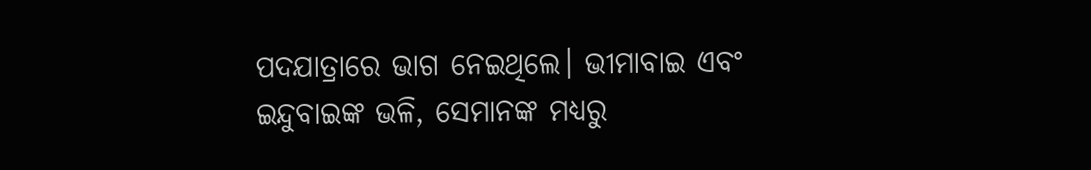ପଦଯାତ୍ରାରେ ଭାଗ ନେଇଥିଲେ। ଭୀମାବାଇ ଏବଂ ଇନ୍ଦୁବାଇଙ୍କ ଭଳି, ସେମାନଙ୍କ ମଧ୍ୟରୁ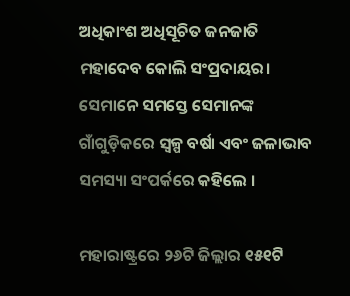ଅଧିକାଂଶ ଅଧିସୂଚିତ ଜନଜାତି ମହାଦେବ କୋଲି ସଂପ୍ରଦାୟର। ସେମାନେ ସମସ୍ତେ ସେମାନଙ୍କ ଗାଁଗୁଡ଼ିକରେ ସ୍ୱଳ୍ପ ବର୍ଷା ଏବଂ ଜଳାଭାବ ସମସ୍ୟା ସଂପର୍କରେ କହିଲେ ।

ମହାରାଷ୍ଟ୍ରରେ ୨୬ଟି ଜିଲ୍ଲାର ୧୫୧ଟି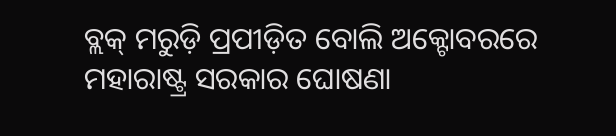ବ୍ଲକ୍‌ ମରୁଡ଼ି ପ୍ରପୀଡ଼ିତ ବୋଲି ଅକ୍ଟୋବରରେ ମହାରାଷ୍ଟ୍ର ସରକାର ଘୋଷଣା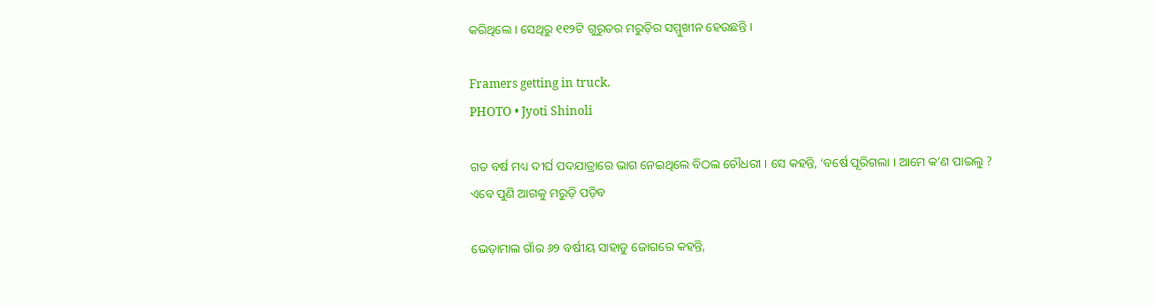କରିଥିଲେ । ସେଥିରୁ ୧୧୨ଟି ଗୁରୁତର ମରୁଡ଼ିର ସମ୍ମୁଖୀନ ହେଉଛନ୍ତି ।

Framers getting in truck.
PHOTO • Jyoti Shinoli

ଗତ ବର୍ଷ ମଧ୍ୟ ଦୀର୍ଘ ପଦଯାତ୍ରାରେ ଭାଗ ନେଇଥିଲେ ବିଠଲ ଚୌଧରୀ । ସେ କହନ୍ତି, ‘ବର୍ଷେ ପୂରିଗଲା । ଆମେ କ’ଣ ପାଇଲୁ ? ଏବେ ପୁଣି ଆଗକୁ ମରୁଡ଼ି ପଡ଼ିବ

ଭେଡ଼ାମାଲ ଗାଁର ୬୨ ବର୍ଷୀୟ ସାହାଡୁ ଜୋଗରେ କହନ୍ତି,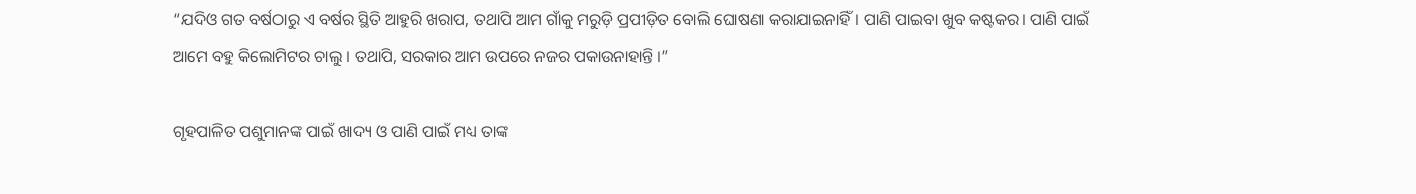“ଯଦିଓ ଗତ ବର୍ଷଠାରୁ ଏ ବର୍ଷର ସ୍ଥିତି ଆହୁରି ଖରାପ, ତଥାପି ଆମ ଗାଁକୁ ମରୁଡ଼ି ପ୍ରପୀଡ଼ିତ ବୋଲି ଘୋଷଣା କରାଯାଇନାହିଁ। ପାଣି ପାଇବା ଖୁବ କଷ୍ଟକର। ପାଣି ପାଇଁ ଆମେ ବହୁ କିଲୋମିଟର ଚାଲୁ । ତଥାପି, ସରକାର ଆମ ଉପରେ ନଜର ପକାଉନାହାନ୍ତି ।”

ଗୃହପାଳିତ ପଶୁମାନଙ୍କ ପାଇଁ ଖାଦ୍ୟ ଓ ପାଣି ପାଇଁ ମଧ୍ୟ ତାଙ୍କ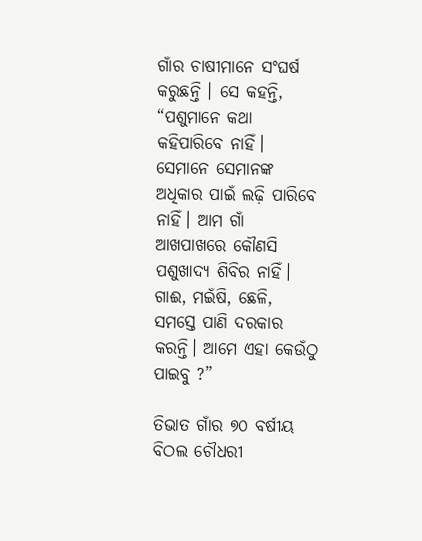ଗାଁର ଚାଷୀମାନେ ସଂଘର୍ଷ କରୁଛନ୍ତି । ସେ କହନ୍ତି, “ପଶୁମାନେ କଥା କହିପାରିବେ ନାହିଁ। ସେମାନେ ସେମାନଙ୍କ ଅଧିକାର ପାଇଁ ଲଢ଼ି ପାରିବେ ନାହିଁ। ଆମ ଗାଁ ଆଖପାଖରେ କୌଣସି ପଶୁଖାଦ୍ୟ ଶିବିର ନାହିଁ। ଗାଈ, ମଇଁଷି, ଛେଳି, ସମସ୍ତେ ପାଣି ଦରକାର କରନ୍ତି। ଆମେ ଏହା କେଉଁଠୁ ପାଇବୁ ?”

ତିଭାତ ଗାଁର ୭୦ ବର୍ଷୀୟ ବିଠଲ ଚୌଧରୀ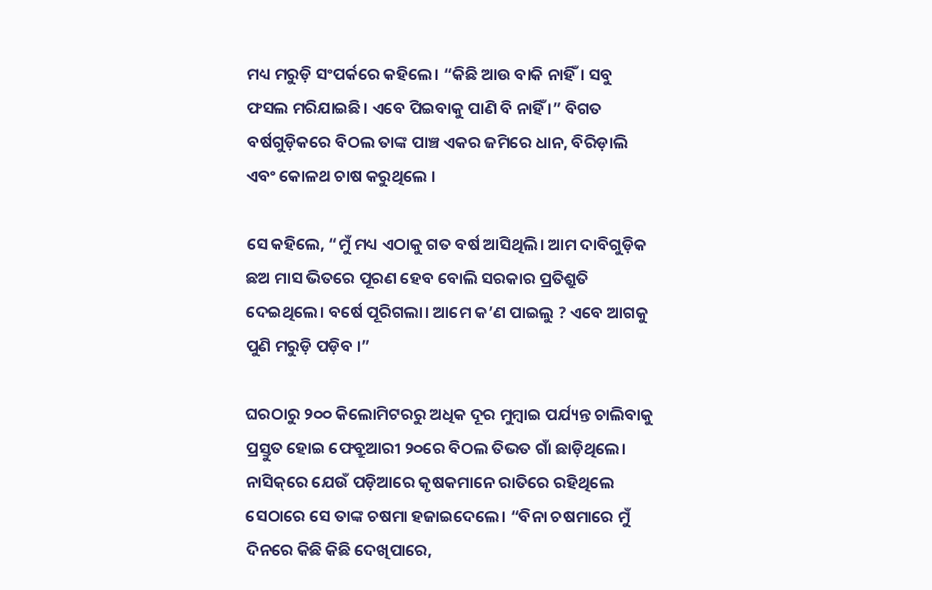ମଧ୍ୟ ମରୁଡ଼ି ସଂପର୍କରେ କହିଲେ। “କିଛି ଆଉ ବାକି ନାହିଁ। ସବୁ ଫସଲ ମରିଯାଇଛି। ଏବେ ପିଇବାକୁ ପାଣି ବି ନାହିଁ ।” ବିଗତ ବର୍ଷଗୁଡ଼ିକରେ ବିଠଲ ତାଙ୍କ ପାଞ୍ଚ ଏକର ଜମିରେ ଧାନ, ବିରିଡ଼ାଲି ଏବଂ କୋଳଥ ଚାଷ କରୁଥିଲେ ।

ସେ କହିଲେ, “ମୁଁ ମଧ୍ୟ ଏଠାକୁ ଗତ ବର୍ଷ ଆସିଥିଲି। ଆମ ଦାବିଗୁଡ଼ିକ ଛଅ ମାସ ଭିତରେ ପୂରଣ ହେବ ବୋଲି ସରକାର ପ୍ରତିଶ୍ରୁତି ଦେଇଥିଲେ। ବର୍ଷେ ପୂରିଗଲା। ଆମେ କ’ଣ ପାଇଲୁ ? ଏବେ ଆଗକୁ ପୁଣି ମରୁଡ଼ି ପଡ଼ିବ ।”

ଘରଠାରୁ ୨୦୦ କିଲୋମିଟରରୁ ଅଧିକ ଦୂର ମୁମ୍ବାଇ ପର୍ଯ୍ୟନ୍ତ ଚାଲିବାକୁ ପ୍ରସ୍ତୁତ ହୋଇ ଫେବ୍ରୁଆରୀ ୨୦ରେ ବିଠଲ ତିଭତ ଗାଁ ଛାଡ଼ିଥିଲେ। ନାସିକ୍‌ରେ ଯେଉଁ ପଡ଼ିଆରେ କୃଷକମାନେ ରାତିରେ ରହିଥିଲେ ସେଠାରେ ସେ ତାଙ୍କ ଚଷମା ହଜାଇଦେଲେ। “ବିନା ଚଷମାରେ ମୁଁ ଦିନରେ କିଛି କିଛି ଦେଖିପାରେ,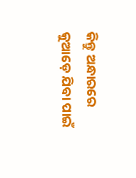କିନ୍ତୁ ଅନ୍ଧାରରେ କୁଆଡ଼େ ଯିବା ପାଇଁ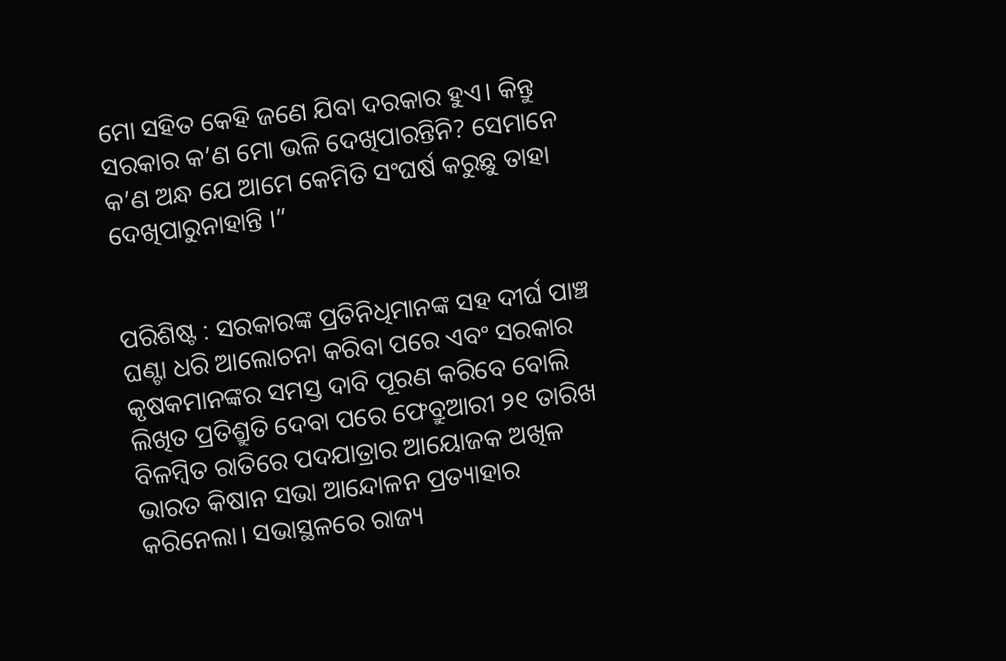ମୋ ସହିତ କେହି ଜଣେ ଯିବା ଦରକାର ହୁଏ। କିନ୍ତୁ ସରକାର କ’ଣ ମୋ ଭଳି ଦେଖିପାରନ୍ତିନି? ସେମାନେ କ’ଣ ଅନ୍ଧ ଯେ ଆମେ କେମିତି ସଂଘର୍ଷ କରୁଛୁ ତାହା ଦେଖିପାରୁନାହାନ୍ତି ।”


ପରିଶିଷ୍ଟ : ସରକାରଙ୍କ ପ୍ରତିନିଧିମାନଙ୍କ ସହ ଦୀର୍ଘ ପାଞ୍ଚ ଘଣ୍ଟା ଧରି ଆଲୋଚନା କରିବା ପରେ ଏବଂ ସରକାର କୃଷକମାନଙ୍କର ସମସ୍ତ ଦାବି ପୂରଣ କରିବେ ବୋଲି ଲିଖିତ ପ୍ରତିଶ୍ରୁତି ଦେବା ପରେ ଫେବ୍ରୁଆରୀ ୨୧ ତାରିଖ ବିଳମ୍ବିତ ରାତିରେ ପଦଯାତ୍ରାର ଆୟୋଜକ ଅଖିଳ ଭାରତ କିଷାନ ସଭା ଆନ୍ଦୋଳନ ପ୍ରତ୍ୟାହାର କରିନେଲା। ସଭାସ୍ଥଳରେ ରାଜ୍ୟ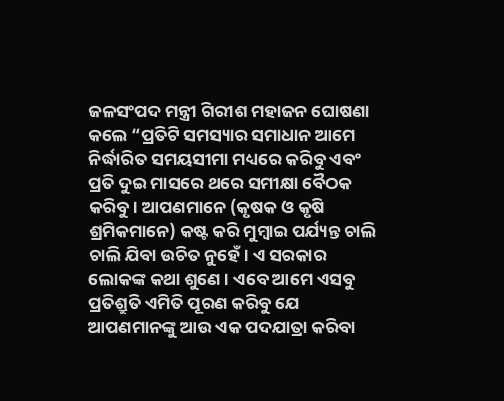ଜଳସଂପଦ ମନ୍ତ୍ରୀ ଗିରୀଶ ମହାଜନ ଘୋଷଣା କଲେ “ପ୍ରତିଟି ସମସ୍ୟାର ସମାଧାନ ଆମେ ନିର୍ଦ୍ଧାରିତ ସମୟସୀମା ମଧ୍ୟରେ କରିବୁ ଏବଂ ପ୍ରତି ଦୁଇ ମାସରେ ଥରେ ସମୀକ୍ଷା ବୈଠକ କରିବୁ। ଆପଣମାନେ (କୃଷକ ଓ କୃଷି ଶ୍ରମିକମାନେ) କଷ୍ଟ କରି ମୁମ୍ବାଇ ପର୍ଯ୍ୟନ୍ତ ଚାଲି ଚାଲି ଯିବା ଉଚିତ ନୁହେଁ। ଏ ସରକାର ଲୋକଙ୍କ କଥା ଶୁଣେ। ଏବେ ଆମେ ଏସବୁ ପ୍ରତିଶ୍ରୁତି ଏମିତି ପୂରଣ କରିବୁ ଯେ ଆପଣମାନଙ୍କୁ ଆଉ ଏକ ପଦଯାତ୍ରା କରିବା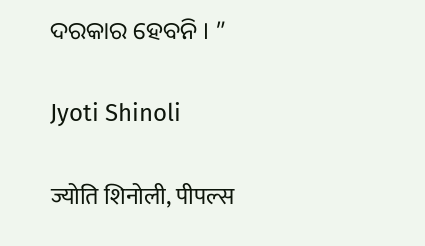ଦରକାର ହେବନି । ”

Jyoti Shinoli

ज्योति शिनोली, पीपल्स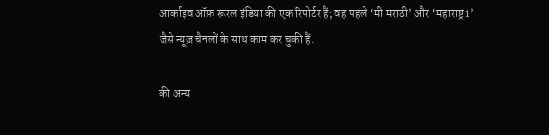आर्काइव ऑफ़ रूरल इंडिया की एक रिपोर्टर हैं; वह पहले ‘मी मराठी’ और ‘महाराष्ट्र1’ जैसे न्यूज़ चैनलों के साथ काम कर चुकी हैं.

की अन्य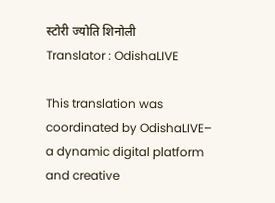स्टोरी ज्योति शिनोली
Translator : OdishaLIVE

This translation was coordinated by OdishaLIVE– a dynamic digital platform and creative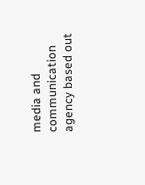media and communication agency based out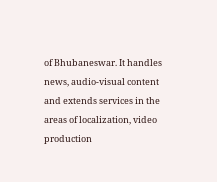of Bhubaneswar. It handles news, audio-visual content and extends services in the areas of localization, video production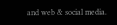and web & social media.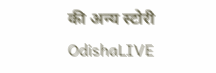की अन्य स्टोरी OdishaLIVE